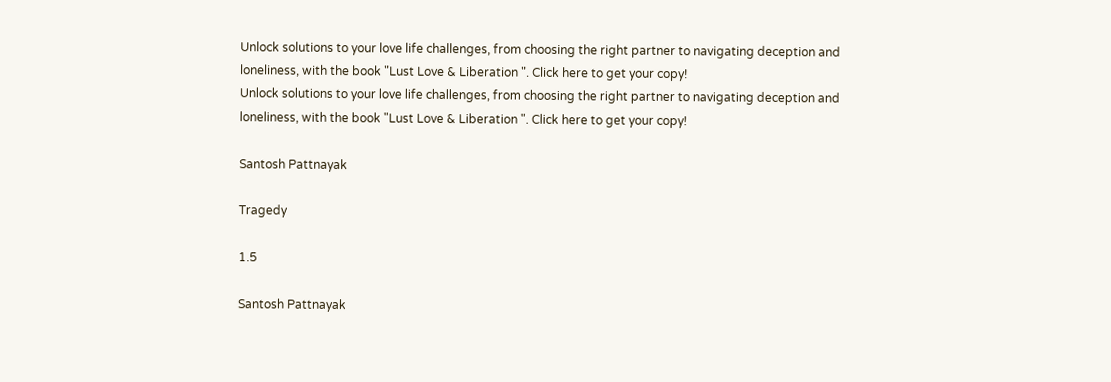Unlock solutions to your love life challenges, from choosing the right partner to navigating deception and loneliness, with the book "Lust Love & Liberation ". Click here to get your copy!
Unlock solutions to your love life challenges, from choosing the right partner to navigating deception and loneliness, with the book "Lust Love & Liberation ". Click here to get your copy!

Santosh Pattnayak

Tragedy

1.5

Santosh Pattnayak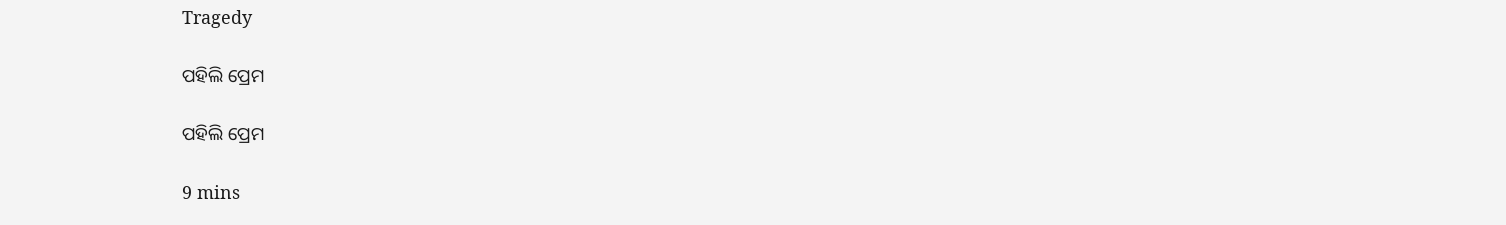Tragedy

ପହିଲି ପ୍ରେମ

ପହିଲି ପ୍ରେମ

9 mins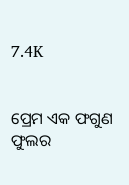7.4K


ପ୍ରେମ ଏକ ଫଗୁଣ ଫୁଲର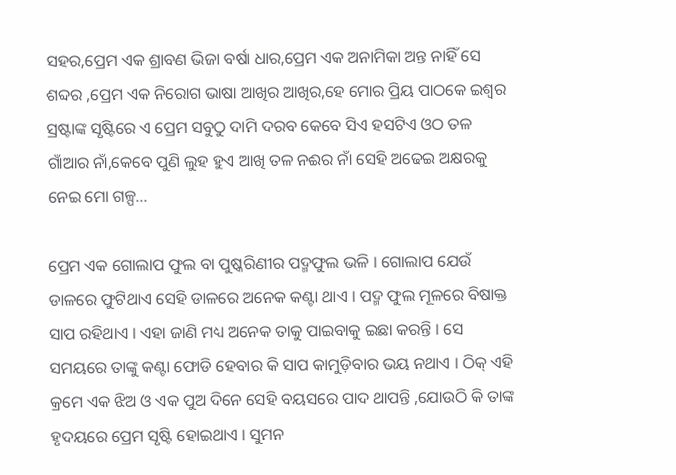ସହର,ପ୍ରେମ ଏକ ଶ୍ରାବଣ ଭିଜା ବର୍ଷା ଧାର,ପ୍ରେମ ଏକ ଅନାମିକା ଅନ୍ତ ନାହିଁ ସେ ଶବ୍ଦର ,ପ୍ରେମ ଏକ ନିରୋଗ ଭାଷା ଆଖିର ଆଖିର,ହେ ମୋର ପ୍ରିୟ ପାଠକେ ଇଶ୍ୱର ସ୍ରଷ୍ଟାଙ୍କ ସୃଷ୍ଟିରେ ଏ ପ୍ରେମ ସବୁଠୁ ଦାମି ଦରବ କେବେ ସିଏ ହସଟିଏ ଓଠ ତଳ ଗାଁଆର ନାଁ,କେବେ ପୁଣି ଲୁହ ହୁଏ ଆଖି ତଳ ନଈର ନାଁ ସେହି ଅଢେଇ ଅକ୍ଷରକୁ ନେଇ ମୋ ଗଳ୍ପ...

ପ୍ରେମ ଏକ ଗୋଲାପ ଫୁଲ ବା ପୁଷ୍କରିଣୀର ପଦ୍ମଫୁଲ ଭଳି । ଗୋଲାପ ଯେଉଁ ଡାଳରେ ଫୁଟିଥାଏ ସେହି ଡାଳରେ ଅନେକ କଣ୍ଟା ଥାଏ । ପଦ୍ମ ଫୁଲ ମୂଳରେ ବିଷାକ୍ତ ସାପ ରହିଥାଏ । ଏହା ଜାଣି ମଧ୍ୟ ଅନେକ ତାକୁ ପାଇବାକୁ ଇଛା କରନ୍ତି । ସେ ସମୟରେ ତାଙ୍କୁ କଣ୍ଟା ଫୋଡି ହେବାର କି ସାପ କାମୁଡ଼ିବାର ଭୟ ନଥାଏ । ଠିକ୍ ଏହି କ୍ରମେ ଏକ ଝିଅ ଓ ଏକ ପୁଅ ଦିନେ ସେହି ବୟସରେ ପାଦ ଥାପନ୍ତି ,ଯୋଉଠି କି ତାଙ୍କ ହୃଦୟରେ ପ୍ରେମ ସୃଷ୍ଟି ହୋଇଥାଏ । ସୁମନ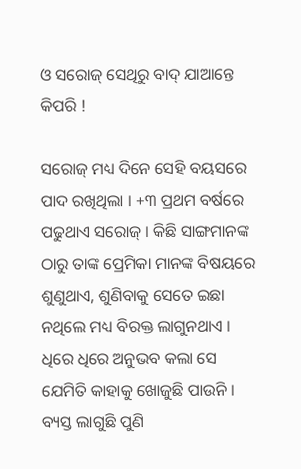ଓ ସରୋଜ୍ ସେଥିରୁ ବାଦ୍ ଯାଆନ୍ତେ କିପରି !

ସରୋଜ୍ ମଧ୍ୟ ଦିନେ ସେହି ବୟସରେ ପାଦ ରଖିଥିଲା । +୩ ପ୍ରଥମ ବର୍ଷରେ ପଢୁଥାଏ ସରୋଜ୍ । କିଛି ସାଙ୍ଗମାନଙ୍କ ଠାରୁ ତାଙ୍କ ପ୍ରେମିକା ମାନଙ୍କ ବିଷୟରେ ଶୁଣୁଥାଏ, ଶୁଣିବାକୁ ସେତେ ଇଛା ନଥିଲେ ମଧ୍ୟ ବିରକ୍ତ ଲାଗୁନଥାଏ । ଧିରେ ଧିରେ ଅନୁଭବ କଲା ସେ ଯେମିତି କାହାକୁ ଖୋଜୁଛି ପାଉନି । ବ୍ୟସ୍ତ ଲାଗୁଛି ପୁଣି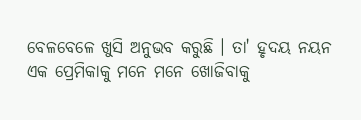ବେଳବେଳେ ଖୁସି ଅନୁଭବ କରୁଛି । ତା' ହୃଦୟ ନୟନ ଏକ ପ୍ରେମିକାକୁ ମନେ ମନେ ଖୋଜିବାକୁ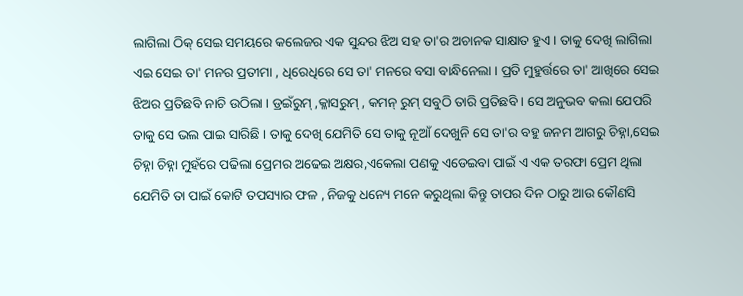ଲାଗିଲା ଠିକ୍ ସେଇ ସମୟରେ କଲେଜର ଏକ ସୁନ୍ଦର ଝିଅ ସହ ତା'ର ଅଚାନକ ସାକ୍ଷାତ ହୁଏ । ତାକୁ ଦେଖି ଲାଗିଲା ଏଇ ସେଇ ତା' ମନର ପ୍ରତୀମା , ଧିରେଧିରେ ସେ ତା' ମନରେ ବସା ବାନ୍ଧିନେଲା । ପ୍ରତି ମୁହୁର୍ତ୍ତରେ ତା' ଆଖିରେ ସେଇ ଝିଅର ପ୍ରତିଛବି ନାଚି ଉଠିଲା । ଡ୍ରଇଁରୁମ୍ ,କ୍ଳାସରୁମ୍ , କମନ୍ ରୁମ୍ ସବୁଠି ତାରି ପ୍ରତିଛବି । ସେ ଅନୁଭବ କଲା ଯେପରି ତାକୁ ସେ ଭଲ ପାଇ ସାରିଛି । ତାକୁ ଦେଖି ଯେମିତି ସେ ତାକୁ ନୂଆଁ ଦେଖୁନି ସେ ତା'ର ବହୁ ଜନମ ଆଗରୁ ଚିହ୍ନା,ସେଇ ଚିହ୍ନା ଚିହ୍ନା ମୁହଁରେ ପଢିଲା ପ୍ରେମର ଅଢେଇ ଅକ୍ଷର,ଏକେଲା ପଣକୁ ଏଡେଇବା ପାଇଁ ଏ ଏକ ତରଫା ପ୍ରେମ ଥିଲା ଯେମିତି ତା ପାଇଁ କୋଟି ତପସ୍ୟାର ଫଳ , ନିଜକୁ ଧନ୍ୟେ ମନେ କରୁଥିଲା କିନ୍ତୁ ତାପର ଦିନ ଠାରୁ ଆଉ କୌଣସି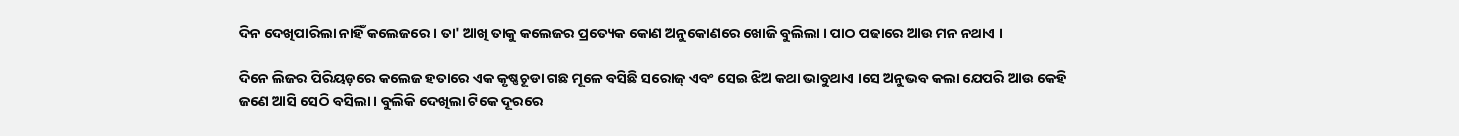ଦିନ ଦେଖିପାରିଲା ନାହିଁ କଲେଜରେ । ତା' ଆଖି ତାକୁ କଲେଜର ପ୍ରତ୍ୟେକ କୋଣ ଅନୁକୋଣରେ ଖୋଜି ବୁଲିଲା । ପାଠ ପଢାରେ ଆଉ ମନ ନଥାଏ ।

ଦିନେ ଲିଜର ପିରିୟଡ଼ରେ କଲେଜ ହତାରେ ଏକ କୃଷ୍ଣଚୂଡା ଗଛ ମୂଳେ ବସିଛି ସରୋଜ୍ ଏବଂ ସେଇ ଝିଅ କଥା ଭାବୁଥାଏ ।ସେ ଅନୁଭବ କଲା ଯେପରି ଆଉ କେହି ଜଣେ ଆସି ସେଠି ବସିଲା । ବୁଲିକି ଦେଖିଲା ଟିକେ ଦୂରରେ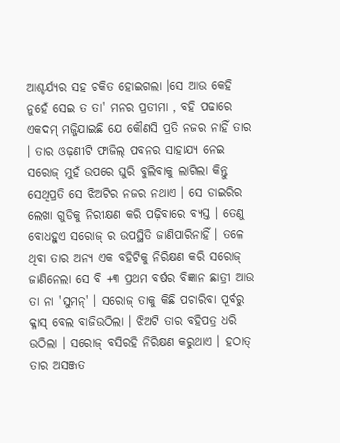ଆଶ୍ଚର୍ଯ୍ୟର ସହ ଚକିତ ହୋଇଗଲା ।ସେ ଆଉ କେହି ନୁହେଁ ସେଇ ତ ତା' ମନର ପ୍ରତୀମା , ବହି ପଢାରେ ଏକଦମ୍ ମଜ୍ଜିଯାଇଛି ଯେ କୌଣସି ପ୍ରତି ନଜର ନାହିଁ ତାର । ତାର ଓଢ଼ଣୀଟି ଫାଜିଲ୍ ପବନର ସାହାଯ୍ୟ ନେଇ ସରୋଜ୍ ମୁହଁ ଉପରେ ଘୁରି ବୁଲିବାକୁ ଲାଗିଲା କିନ୍ତୁ ସେଥିପ୍ରତି ସେ ଝିଅଟିର ନଜର ନଥାଏ । ସେ ଡାଇରିର ଲେଖା ଗୁଡିକୁ ନିରୀକ୍ଷଣ କରି ପଢ଼ିବାରେ ବ୍ୟସ୍ତ । ତେଣୁ ବୋଧହୁଏ ସରୋଜ୍ ର ଉପସ୍ଥିତି ଜାଣିପାରିନାହିଁ । ତଳେ ଥିବା ତାର ଅନ୍ୟ ଏକ ବହିଟିକୁ ନିରିକ୍ଷଣ କରି ସରୋଜ୍ ଜାଣିନେଲା ସେ ବି +୩ ପ୍ରଥମ ବର୍ଷର ବିଜ୍ଞାନ ଛାତ୍ରୀ ଆଉ ତା ନା 'ସୁମନ୍' । ସରୋଜ୍ ତାକୁ କିଛି ପଚାରିବା ପୂର୍ବରୁ କ୍ଳାସ୍ ବେଲ ବାଜିଉଠିଲା । ଝିଅଟି ତାର ବହିପତ୍ର ଧରି ଉଠିଲା । ସରୋଜ୍ ବସିରହି ନିରିକ୍ଷଣ କରୁଥାଏ । ହଠାତ୍ ତାର ଅସଞ୍ଜତ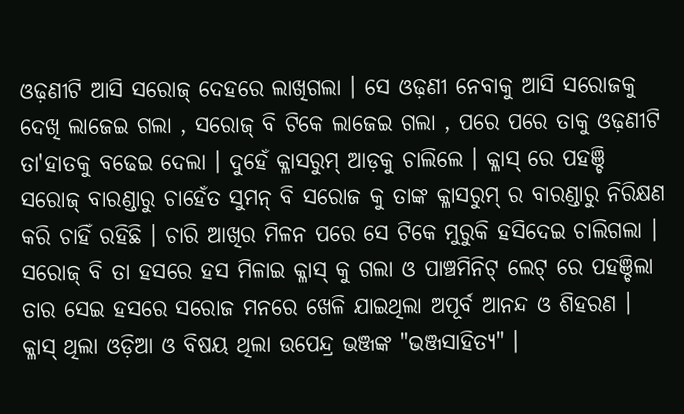ଓଢ଼ଣୀଟି ଆସି ସରୋଜ୍ ଦେହରେ ଲାଖିଗଲା । ସେ ଓଢ଼ଣୀ ନେବାକୁ ଆସି ସରୋଜକୁ ଦେଖି ଲାଜେଇ ଗଲା , ସରୋଜ୍ ବି ଟିକେ ଲାଜେଇ ଗଲା , ପରେ ପରେ ତାକୁ ଓଢ଼ଣୀଟି ତା'ହାତକୁ ବଢେଇ ଦେଲା । ଦୁହେଁ କ୍ଳାସରୁମ୍ ଆଡ଼କୁ ଚାଲିଲେ । କ୍ଳାସ୍ ରେ ପହଞ୍ଚି ସରୋଜ୍ ବାରଣ୍ଡାରୁ ଚାହେଁତ ସୁମନ୍ ବି ସରୋଜ କୁ ତାଙ୍କ କ୍ଳାସରୁମ୍ ର ବାରଣ୍ଡାରୁ ନିରିକ୍ଷଣ କରି ଚାହିଁ ରହିଛି । ଚାରି ଆଖିର ମିଳନ ପରେ ସେ ଟିକେ ମୁରୁକି ହସିଦେଇ ଚାଲିଗଲା । ସରୋଜ୍ ବି ତା ହସରେ ହସ ମିଳାଇ କ୍ଳାସ୍ କୁ ଗଲା ଓ ପାଞ୍ଚମିନିଟ୍ ଲେଟ୍ ରେ ପହଞ୍ଚିଲା ତାର ସେଇ ହସରେ ସରୋଜ ମନରେ ଖେଳି ଯାଇଥିଲା ଅପୂର୍ବ ଆନନ୍ଦ ଓ ଶିହରଣ । କ୍ଳାସ୍ ଥିଲା ଓଡ଼ିଆ ଓ ବିଷୟ ଥିଲା ଉପେନ୍ଦ୍ର ଭଞ୍ଜଙ୍କ "ଭଞ୍ଜସାହିତ୍ୟ" ।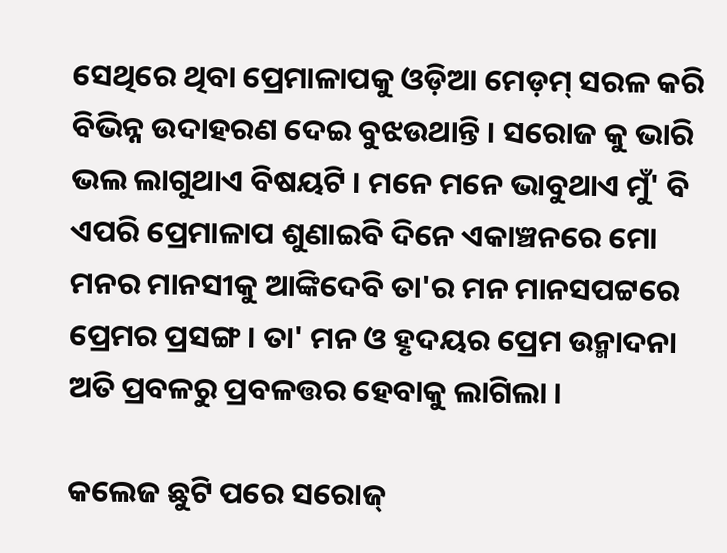ସେଥିରେ ଥିବା ପ୍ରେମାଳାପକୁ ଓଡ଼ିଆ ମେଡ଼ମ୍ ସରଳ କରି ବିଭିନ୍ନ ଉଦାହରଣ ଦେଇ ବୁଝଉଥାନ୍ତି । ସରୋଜ କୁ ଭାରି ଭଲ ଲାଗୁଥାଏ ବିଷୟଟି । ମନେ ମନେ ଭାବୁଥାଏ ମୁଁ' ବି ଏପରି ପ୍ରେମାଳାପ ଶୁଣାଇବି ଦିନେ ଏକାଞ୍ଚନରେ ମୋ ମନର ମାନସୀକୁ ଆଙ୍କିଦେବି ତା'ର ମନ ମାନସପଟ୍ଟରେ ପ୍ରେମର ପ୍ରସଙ୍ଗ । ତା' ମନ ଓ ହୃଦୟର ପ୍ରେମ ଉନ୍ମାଦନା ଅତି ପ୍ରବଳରୁ ପ୍ରବଳତ୍ତର ହେବାକୁ ଲାଗିଲା ।

କଲେଜ ଛୁଟି ପରେ ସରୋଜ୍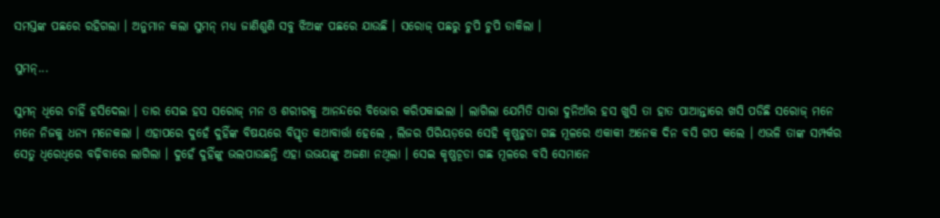ସମସ୍ତଙ୍କ ପଛରେ ରହିଗଲା । ଅନୁମାନ କଲା ସୁମନ୍ ମଧ୍ୟ ଜାଣିଶୁଣି ସବୁ ଝିଅଙ୍କ ପଛରେ ଯାଉଛି । ସରୋଜ୍ ପଛରୁ ଚୁପି ଚୁପି ଡାକିଲା ।

ସୁମନ୍...

ସୁମନ୍ ଧିରେ ଚାହିଁ ହସିଦେଲା । ତାର ସେଇ ହସ ସରୋଜ୍ ମନ ଓ ଶରୀରକୁ ଆନନ୍ଦରେ ବିଭୋର କରିପକାଇଲା । ଲାଗିଲା ଯେମିତି ସାରା ଦୁନିଆଁର ହସ ଖୁସି ତା ହାତ ପାଆନ୍ତାରେ ଖସି ପଡିଛି ସରୋଜ୍ ମନେ ମନେ ନିଜକୁ ଧନ୍ୟ ମନେକଲା । ଏହାପରେ ଦୁହେଁ ଦୁହିଁଙ୍କ ବିଷୟରେ ବିସ୍ତୃତ କଥାବାର୍ତ୍ତା ହେଲେ , ଲିଜର ପିରିୟଡ଼ରେ ସେହି କୃଷ୍ଣଚୁଡା ଗଛ ମୂଳରେ ଏକାକୀ ଅନେକ ଦିନ ବସି ଗପ କଲେ । ଏଭଳି ତାଙ୍କ ସମ୍ପର୍କର ସେତୁ ଧିରେଧିରେ ବଢ଼ିବାରେ ଲାଗିଲା । ଦୁହେଁ ଦୁହିଁଙ୍କୁ ଭଲପାଉଛନ୍ତି ଏହା ଉଭୟଙ୍କୁ ଅଜଣା ନଥିଲା । ସେଇ କୃଷ୍ଣଚୂଡା ଗଛ ମୂଳରେ ବସି ସେମାନେ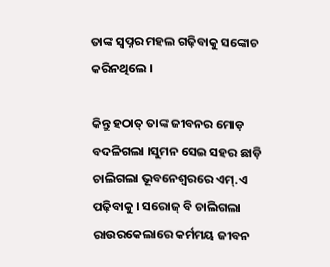ତାଙ୍କ ସ୍ଵପ୍ନର ମହଲ ଗଢ଼ିବାକୁ ସଙ୍କୋଚ କରିନଥିଲେ ।

କିନ୍ତୁ ହଠାତ୍ ତାଙ୍କ ଜୀବନର ମୋଡ଼ ବଦଳିଗଲା ।ସୁମନ ସେଇ ସହର ଛାଡ଼ି ଚାଲିଗଲା ଭୂବନେଶ୍ୱରରେ ଏମ୍.ଏ ପଢ଼ିବାକୁ । ସରୋଜ୍ ବି ଚାଲିଗଲା ରାଉରକେଲାରେ କର୍ମମୟ ଜୀବନ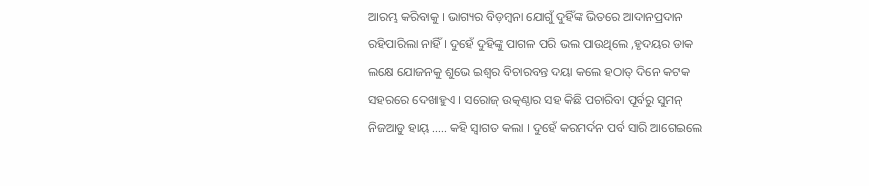ଆରମ୍ଭ କରିବାକୁ । ଭାଗ୍ୟର ବିଡ଼ମ୍ବନା ଯୋଗୁଁ ଦୁହିଁଙ୍କ ଭିତରେ ଆଦାନପ୍ରଦାନ ରହିପାରିଲା ନାହିଁ । ଦୁହେଁ ଦୁହିଙ୍କୁ ପାଗଳ ପରି ଭଲ ପାଉଥିଲେ ,ହୃଦୟର ଡାକ ଲକ୍ଷେ ଯୋଜନକୁ ଶୁଭେ ଇଶ୍ୱର ବିଚାରବନ୍ତ ଦୟା କଲେ ହଠାତ୍ ଦିନେ କଟକ ସହରରେ ଦେଖାହୁଏ । ସରୋଜ୍ ଉତ୍କଣ୍ଠାର ସହ କିଛି ପଚାରିବା ପୂର୍ବରୁ ସୁମନ୍ ନିଜଆଡୁ ହାୟ୍ ..... କହି ସ୍ବାଗତ କଲା । ଦୁହେଁ କରମର୍ଦନ ପର୍ବ ସାରି ଆଗେଇଲେ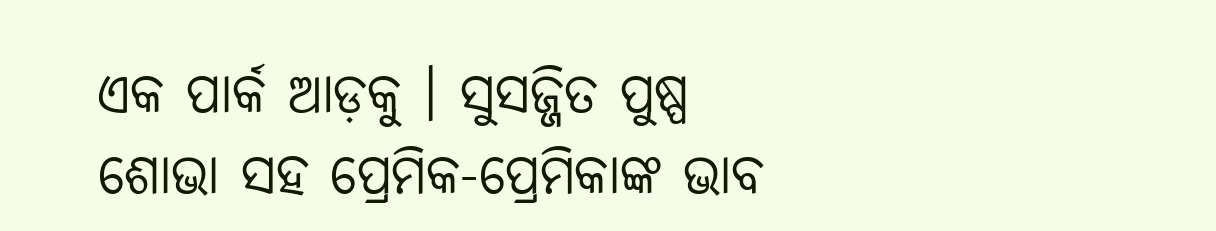ଏକ ପାର୍କ ଆଡ଼କୁ । ସୁସଜ୍ଜିତ ପୁଷ୍ପ ଶୋଭା ସହ ପ୍ରେମିକ-ପ୍ରେମିକାଙ୍କ ଭାବ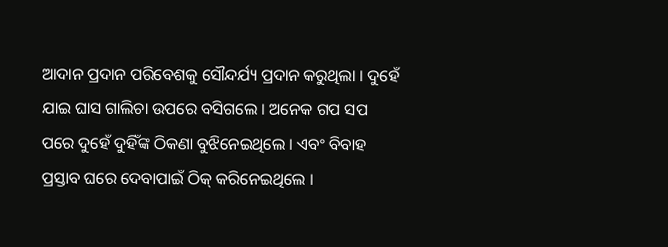ଆଦାନ ପ୍ରଦାନ ପରିବେଶକୁ ସୌନ୍ଦର୍ଯ୍ୟ ପ୍ରଦାନ କରୁଥିଲା । ଦୁହେଁ ଯାଇ ଘାସ ଗାଲିଚା ଉପରେ ବସିଗଲେ । ଅନେକ ଗପ ସପ ପରେ ଦୁହେଁ ଦୁହିଁଙ୍କ ଠିକଣା ବୁଝିନେଇଥିଲେ । ଏବଂ ବିବାହ ପ୍ରସ୍ତାବ ଘରେ ଦେବାପାଇଁ ଠିକ୍ କରିନେଇଥିଲେ ।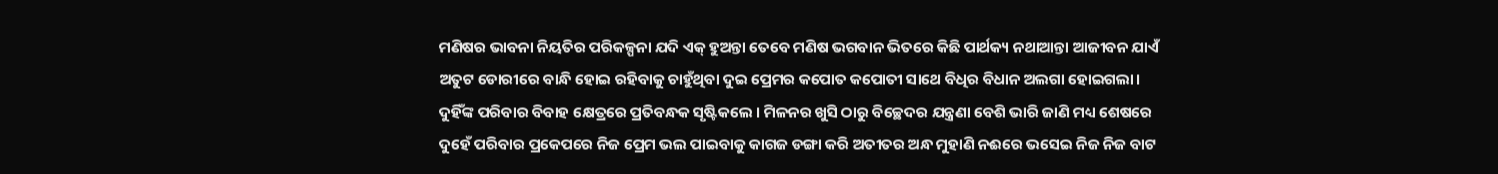ମଣିଷର ଭାବନା ନିୟତିର ପରିକଳ୍ପନା ଯଦି ଏକ୍ ହୁଅନ୍ତା ତେବେ ମଣିଷ ଭଗବାନ ଭିତରେ କିଛି ପାର୍ଥକ୍ୟ ନଥାଆନ୍ତା ଆଜୀବନ ଯାଏଁ ଅତୁଟ ଡୋରୀରେ ବାନ୍ଧି ହୋଇ ରହିବାକୁ ଚାହୁଁଥିବା ଦୁଇ ପ୍ରେମର କପୋତ କପୋତୀ ସାଥେ ବିଧିର ବିଧାନ ଅଲଗା ହୋଇଗଲା। ଦୁହିଁଙ୍କ ପରିବାର ବିବାହ କ୍ଷେତ୍ରରେ ପ୍ରତିବନ୍ଧକ ସୃଷ୍ଟିକଲେ । ମିଳନର ଖୁସି ଠାରୁ ବିଚ୍ଛେଦର ଯନ୍ତ୍ରଣା ବେଶି ଭାରି ଜାଣି ମଧ୍ୟ ଶେଷରେ ଦୁହେଁ ପରିବାର ପ୍ରକେପରେ ନିଜ ପ୍ରେମ ଭଲ ପାଇବାକୁ କାଗଜ ଡଙ୍ଗା କରି ଅତୀତର ଅନ୍ଧ ମୁହାଣି ନଈରେ ଭସେଇ ନିଜ ନିଜ ବାଟ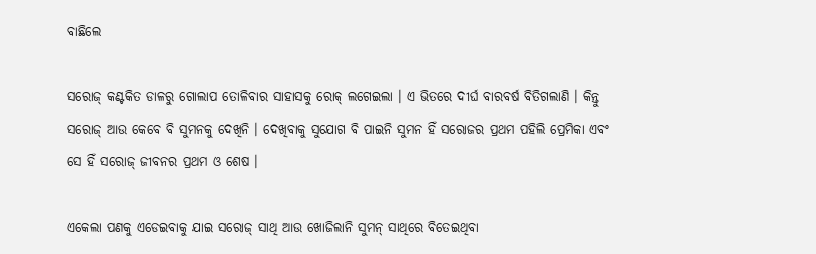ବାଛିଲେ

ସରୋଜ୍ କଣ୍ଟକିତ ଡାଳରୁ ଗୋଲାପ ତୋଳିବାର ସାହାସକୁ ରୋକ୍ ଲଗେଇଲା । ଏ ଭିତରେ ଦୀର୍ଘ ବାରବର୍ଷ ବିତିଗଲାଣି । କିନ୍ତୁ ସରୋଜ୍ ଆଉ କେବେ ବି ସୁମନକୁ ଦେଖିନି । ଦେଖିବାକୁ ସୁଯୋଗ ବି ପାଇନି ସୁମନ ହିଁ ସରୋଜର ପ୍ରଥମ ପହିଲି ପ୍ରେମିକା ଏବଂ ସେ ହିଁ ସରୋଜ୍ ଜୀବନର ପ୍ରଥମ ଓ ଶେଷ ।

ଏକେଲା ପଣକୁ ଏଡେଇବାକୁ ଯାଇ ସରୋଜ୍ ସାଥି ଆଉ ଖୋଜିଲାନି ସୁମନ୍ ସାଥିରେ ବିତେଇଥିବା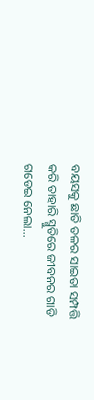ବୟସକୁ ଛାତି ତଳର ସାଇତା ସମ୍ପତ୍ତି କରି ତାହାରି ସ୍ମୁତିରେ ଜୀବନର ଗାଡି ଗଡେଇ ନେଲା...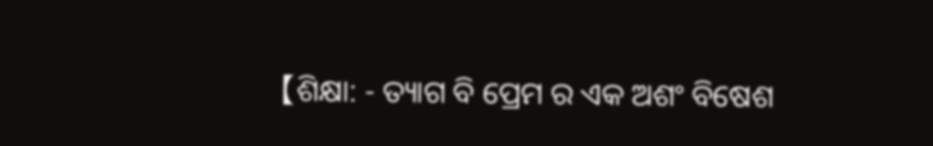【ଶିକ୍ଷା: - ତ୍ୟାଗ ବି ପ୍ରେମ ର ଏକ ଅଶଂ ବିଷେଶ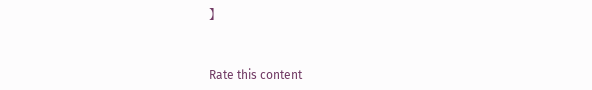】


Rate this content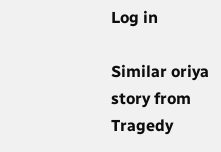Log in

Similar oriya story from Tragedy